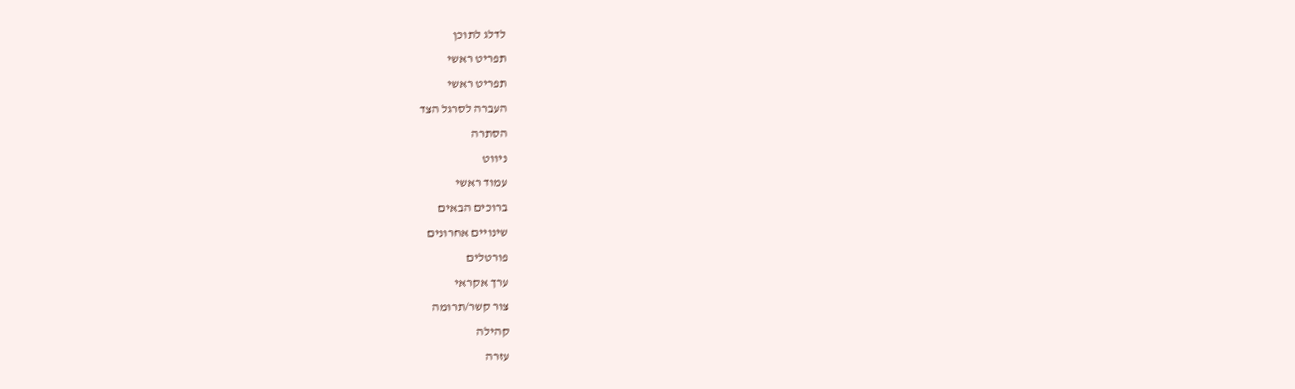לדלג לתוכן
תפריט ראשי
תפריט ראשי
העברה לסרגל הצד
הסתרה
ניווט
עמוד ראשי
ברוכים הבאים
שינויים אחרונים
פורטלים
ערך אקראי
צור קשר/תרומה
קהילה
עזרה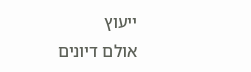ייעוץ
אולם דיונים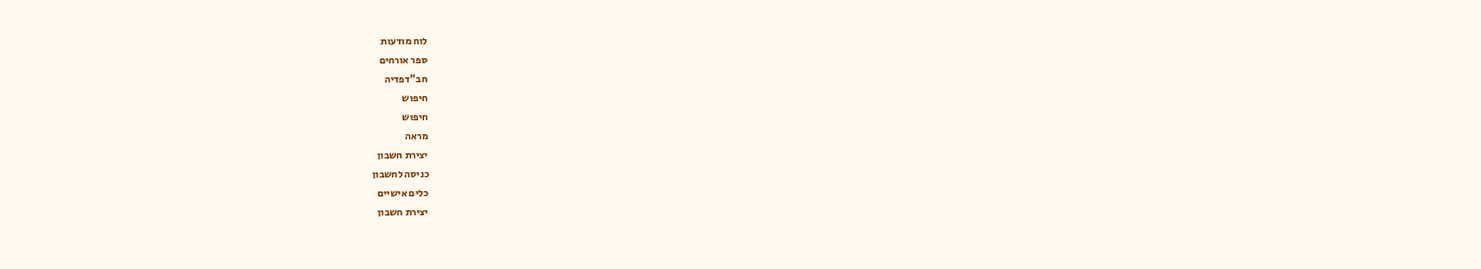לוח מודעות
ספר אורחים
חב"דפדיה
חיפוש
חיפוש
מראה
יצירת חשבון
כניסה לחשבון
כלים אישיים
יצירת חשבון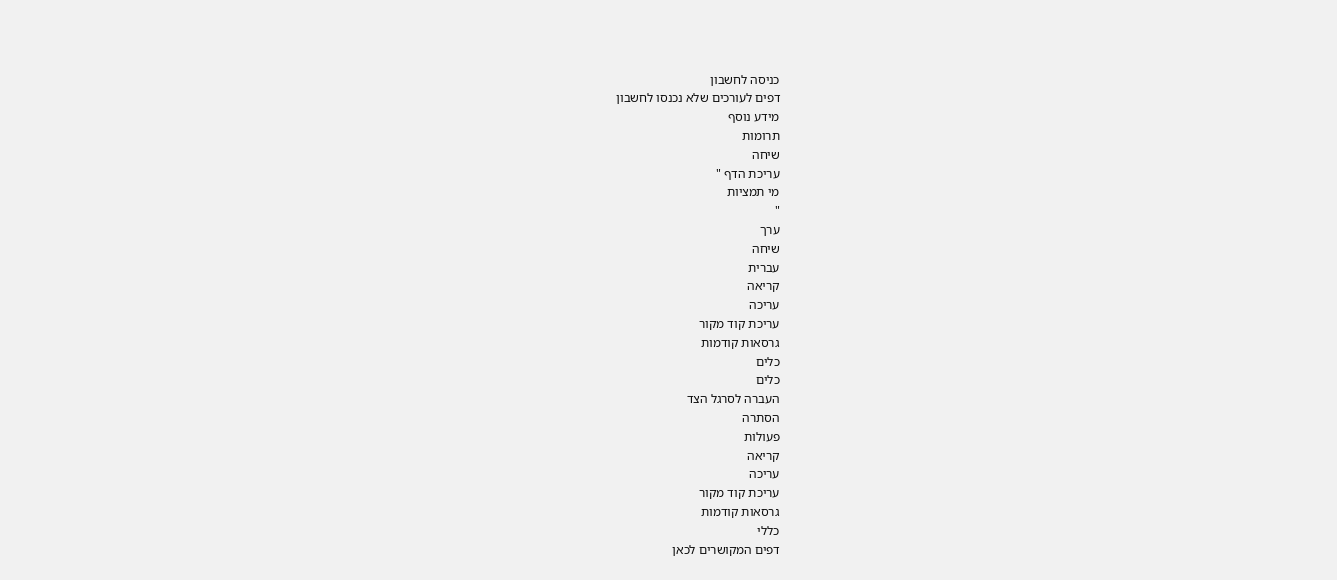כניסה לחשבון
דפים לעורכים שלא נכנסו לחשבון
מידע נוסף
תרומות
שיחה
עריכת הדף "
מי תמציות
"
ערך
שיחה
עברית
קריאה
עריכה
עריכת קוד מקור
גרסאות קודמות
כלים
כלים
העברה לסרגל הצד
הסתרה
פעולות
קריאה
עריכה
עריכת קוד מקור
גרסאות קודמות
כללי
דפים המקושרים לכאן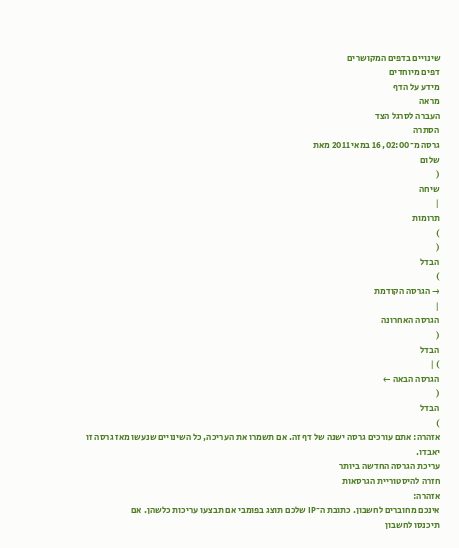שינויים בדפים המקושרים
דפים מיוחדים
מידע על הדף
מראה
העברה לסרגל הצד
הסתרה
גרסה מ־02:00, 16 במאי 2011 מאת
שלום
(
שיחה
|
תרומות
)
(
הבדל
)
→ הגרסה הקודמת
|
הגרסה האחרונה
(
הבדל
) |
הגרסה הבאה ←
(
הבדל
)
אזהרה: אתם עורכים גרסה ישנה של דף זה. אם תשמרו את העריכה, כל השינויים שנעשו מאז גרסה זו יאבדו.
עריכת הגרסה החדשה ביותר
חזרה להיסטוריית הגרסאות
אזהרה:
אינכם מחוברים לחשבון. כתובת ה־IP שלכם תוצג בפומבי אם תבצעו עריכות כלשהן. אם
תיכנסו לחשבון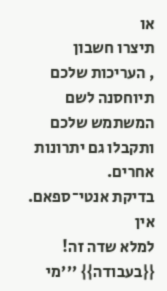או
תיצרו חשבון
, העריכות שלכם תיוחסנה לשם המשתמש שלכם ותקבלו גם יתרונות אחרים.
בדיקת אנטי־ספאם.
אין
למלא שדה זה!
{{בעבודה}} '''מי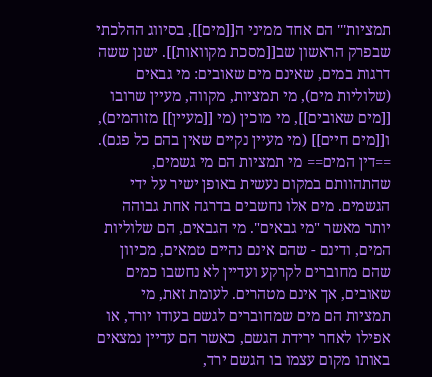תמציות''' הם אחד ממיני ה[[מים]], בסיווג ההלכתי שבפרק הראשון שב[[מסכת מקוואות]]. ישנן ששה דרגות במים, שאינם מים שאובים: מי גבאים (שלוליות מים), מי תמציות, מקווה, מעיין שרובו [[מים שאובים]], מי מוכין (מי [[מעיין]] מזוהמים), ו[[מים חיים]] (מי מעיין נקיים שאין בהם כל פגם). ==דין המים== מי תמציות הם מי גשמים, שהתהוותם במקום נעשית באופן ישיר על ידי הגשמים. מים אלו נחשבים בדרגה אחת גבוהה יותר מאשר "מי גבאים". מי הגבאים, הם שלוליות המים, ודינם - שהם אינם נהיים טמאים, מכיוון שהם מחוברים לקרקע ועדיין לא נחשבו כמים שאובים, אך אינם מטהרים. לעומת זאת, מי תמציות הם מים שמחוברים לגשם בעודו יורד, או אפילו לאחר ירידת הגשם, כאשר הם עדיין נמצאים באותו מקום עצמו בו הגשם ירד,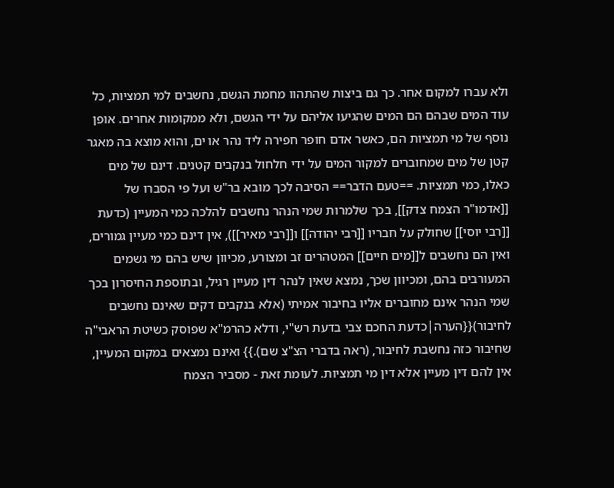ולא עברו למקום אחר. כך גם ביצות שהתהוו מחמת הגשם, נחשבים למי תמציות, כל עוד המים שבהם הם המים שהגיעו אליהם על ידי הגשם, ולא ממקומות אחרים. אופן נוסף של מי תמציות הם, כאשר אדם חופר חפירה ליד נהר או ים, והוא מוצא בה מאגר קטן של מים שמחוברים למקור המים על ידי חלחול בנקבים קטנים. דינם של מים כאלו, כמי תמציות. ==טעם הדבר== הסיבה לכך מובא בר"ש ועל פי הסברו של [[אדמו"ר הצמח צדק]], בכך שלמרות שמי הנהר נחשבים להלכה כמי המעיין (כדעת [[רבי יוסי]] שחולק על חבריו [[רבי יהודה]] ו[[רבי מאיר]]), אין דינם כמי מעיין גמורים, ואין הם נחשבים ל[[מים חיים]] המטהרים זב ומצורע, מכיוון שיש בהם מי גשמים המעורבים בהם, ומכיוון שכך, נמצא שאין לנהר דין מעיין רגיל, ובתוספת החיסרון בכך שמי הנהר אינם מחוברים אליו בחיבור אמיתי (אלא בנקבים דקים שאינם נחשבים לחיבור){{הערה|כדעת החכם צבי בדעת רש"י, ודלא כהרמ"א שפוסק כשיטת הראבי"ה שחיבור כזה נחשבת לחיבור, (ראה בדברי הצ"צ שם).}} ואינם נמצאים במקום המעיין, אין להם דין מעיין אלא דין מי תמציות. לעומת זאת - מסביר הצמח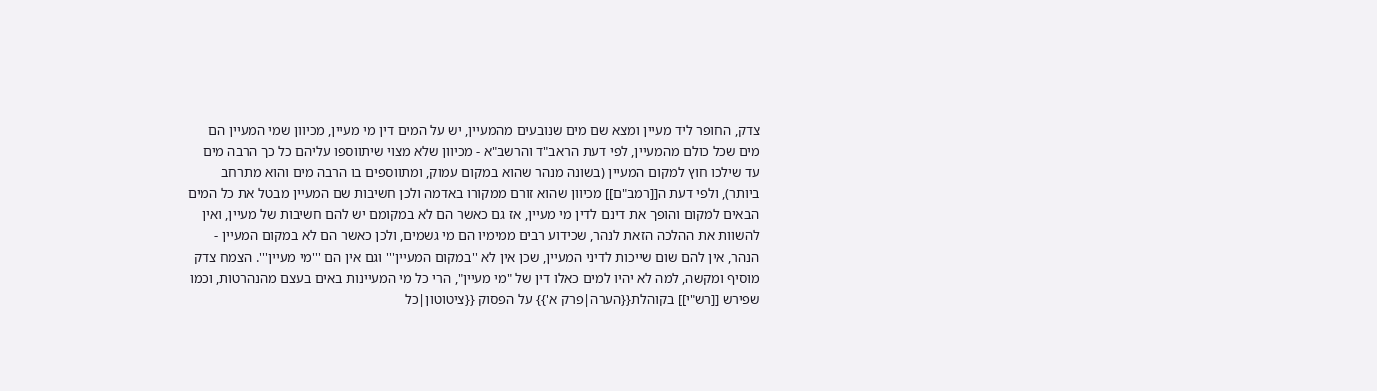צדק, החופר ליד מעיין ומצא שם מים שנובעים מהמעיין, יש על המים דין מי מעיין, מכיוון שמי המעיין הם מים שכל כולם מהמעיין, לפי דעת הראב"ד והרשב"א - מכיוון שלא מצוי שיתווספו עליהם כל כך הרבה מים עד שילכו חוץ למקום המעיין (בשונה מנהר שהוא במקום עמוק, ומתווספים בו הרבה מים והוא מתרחב ביותר), ולפי דעת ה[[רמב"ם]] מכיוון שהוא זורם ממקורו באדמה ולכן חשיבות שם המעיין מבטל את כל המים הבאים למקום והופך את דינם לדין מי מעיין, אז גם כאשר הם לא במקומם יש להם חשיבות של מעיין, ואין להשוות את ההלכה הזאת לנהר, שכידוע רבים ממימיו הם מי גשמים, ולכן כאשר הם לא במקום המעיין - הנהר, אין להם שום שייכות לדיני המעיין, שכן אין לא ''במקום המעיין''' וגם אין הם '''מי מעיין'''. הצמח צדק מוסיף ומקשה, למה לא יהיו למים כאלו דין של "מי מעיין", הרי כל מי המעיינות באים בעצם מהנהרטות, וכמו שפירש [[רש"י]] בקוהלת{{הערה|פרק א'}} על הפסוק {{ציטוטון|כל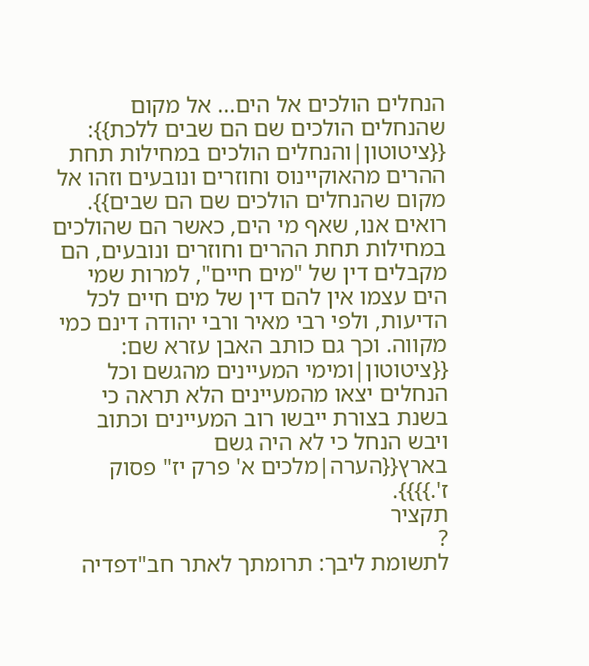הנחלים הולכים אל הים... אל מקום שהנחלים הולכים שם הם שבים ללכת}}: {{ציטוטון|והנחלים הולכים במחילות תחת ההרים מהאוקיינוס וחוזרים ונובעים וזהו אל מקום שהנחלים הולכים שם הם שבים}}. רואים אנו, שאף מי הים, כאשר הם שהולכים במחילות תחת ההרים וחוזרים ונובעים, הם מקבלים דין של "מים חיים", למרות שמי הים עצמו אין להם דין של מים חיים לכל הדיעות, ולפי רבי מאיר ורבי יהודה דינם כמי מקווה. וכך גם כותב האבן עזרא שם: {{ציטוטון|ומימי המעיינים מהגשם וכל הנחלים יצאו מהמעיינים הלא תראה כי בשנת בצורת ייבשו רוב המעיינים וכתוב ויבש הנחל כי לא היה גשם בארץ{{הערה|מלכים א' פרק יז" פסוק ז'.}}}}.
תקציר
?
לתשומת ליבך: תרומתך לאתר חב"דפדיה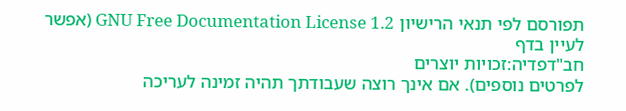תפורסם לפי תנאי הרישיון GNU Free Documentation License 1.2 (אפשר לעיין בדף
חב"דפדיה:זכויות יוצרים
לפרטים נוספים). אם אינך רוצה שעבודתך תהיה זמינה לעריכה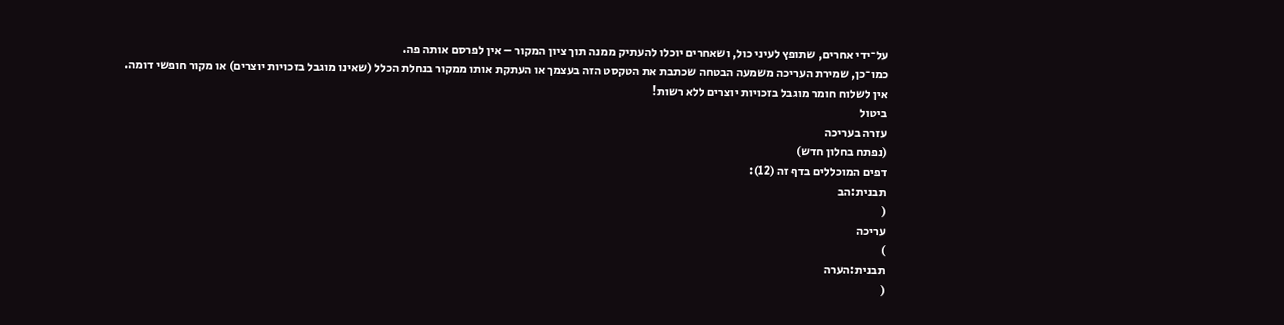על־ידי אחרים, שתופץ לעיני כול, ושאחרים יוכלו להעתיק ממנה תוך ציון המקור – אין לפרסם אותה פה.
כמו־כן, שמירת העריכה משמעה הבטחה שכתבת את הטקסט הזה בעצמך או העתקת אותו ממקור בנחלת הכלל (שאינו מוגבל בזכויות יוצרים) או מקור חופשי דומה.
אין לשלוח חומר מוגבל בזכויות יוצרים ללא רשות!
ביטול
עזרה בעריכה
(נפתח בחלון חדש)
דפים המוכללים בדף זה (12):
תבנית:הב
(
עריכה
)
תבנית:הערה
(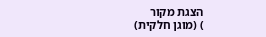הצגת מקור
) (מוגן חלקית)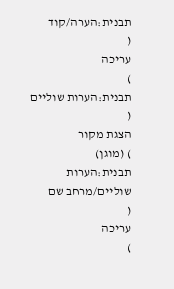תבנית:הערה/קוד
(
עריכה
)
תבנית:הערות שוליים
(
הצגת מקור
) (מוגן)
תבנית:הערות שוליים/מרחב שם
(
עריכה
)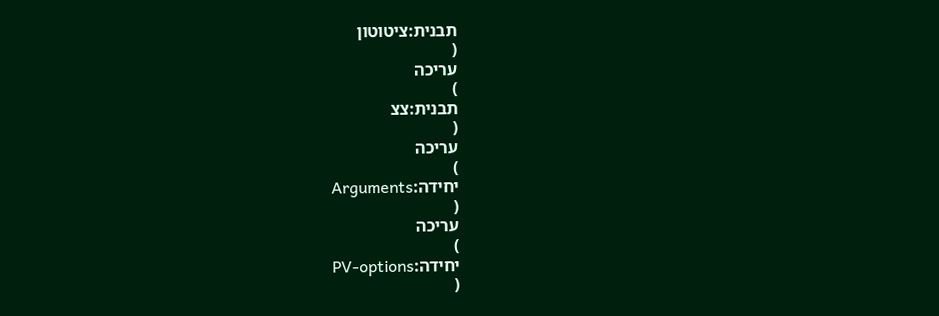תבנית:ציטוטון
(
עריכה
)
תבנית:צצ
(
עריכה
)
יחידה:Arguments
(
עריכה
)
יחידה:PV-options
(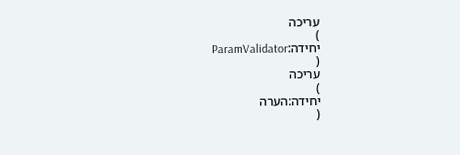עריכה
)
יחידה:ParamValidator
(
עריכה
)
יחידה:הערה
(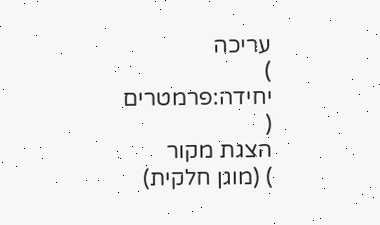עריכה
)
יחידה:פרמטרים
(
הצגת מקור
) (מוגן חלקית)